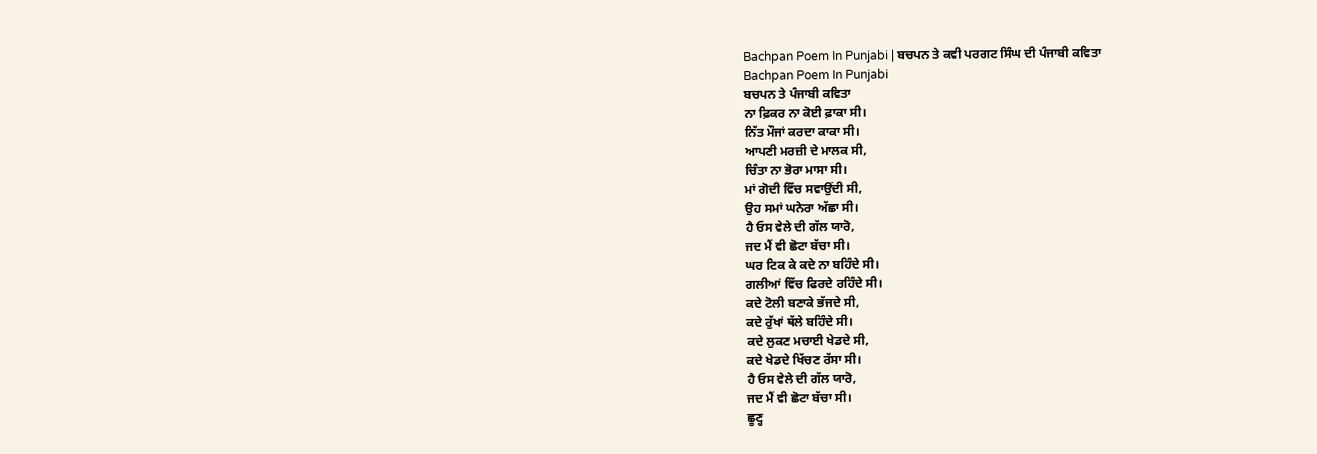Bachpan Poem In Punjabi | ਬਚਪਨ ਤੇ ਕਵੀ ਪਰਗਟ ਸਿੰਘ ਦੀ ਪੰਜਾਬੀ ਕਵਿਤਾ
Bachpan Poem In Punjabi
ਬਚਪਨ ਤੇ ਪੰਜਾਬੀ ਕਵਿਤਾ
ਨਾ ਫ਼ਿਕਰ ਨਾ ਕੋਈ ਫ਼ਾਕਾ ਸੀ।
ਨਿੱਤ ਮੌਜਾਂ ਕਰਦਾ ਕਾਕਾ ਸੀ।
ਆਪਣੀ ਮਰਜ਼ੀ ਦੇ ਮਾਲਕ ਸੀ,
ਚਿੰਤਾ ਨਾ ਭੋਰਾ ਮਾਸਾ ਸੀ।
ਮਾਂ ਗੋਦੀ ਵਿੱਚ ਸਵਾਉਂਦੀ ਸੀ,
ਉਹ ਸਮਾਂ ਘਨੇਰਾ ਅੱਛਾ ਸੀ।
ਹੈ ਓਸ ਵੇਲੇ ਦੀ ਗੱਲ ਯਾਰੋ,
ਜਦ ਮੈਂ ਵੀ ਛੋਟਾ ਬੱਚਾ ਸੀ।
ਘਰ ਟਿਕ ਕੇ ਕਦੇ ਨਾ ਬਹਿੰਦੇ ਸੀ।
ਗਲੀਆਂ ਵਿੱਚ ਫਿਰਦੇ ਰਹਿੰਦੇ ਸੀ।
ਕਦੇ ਟੋਲੀ ਬਣਾਕੇ ਭੱਜਦੇ ਸੀ,
ਕਦੇ ਰੁੱਖਾਂ ਥੱਲੇ ਬਹਿੰਦੇ ਸੀ।
ਕਦੇ ਲੁਕਣ ਮਚਾਈ ਖੇਡਦੇ ਸੀ,
ਕਦੇ ਖੇਡਦੇ ਖਿੱਚਣ ਰੱਸਾ ਸੀ।
ਹੈ ਓਸ ਵੇਲੇ ਦੀ ਗੱਲ ਯਾਰੋ,
ਜਦ ਮੈਂ ਵੀ ਛੋਟਾ ਬੱਚਾ ਸੀ।
ਛੂਣ੍ਹ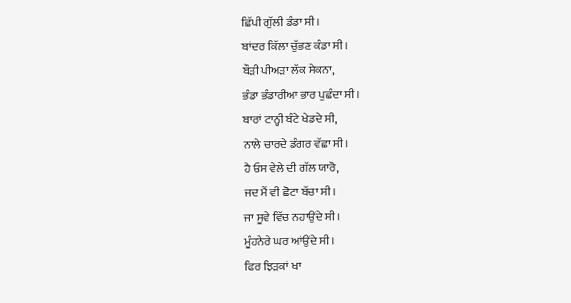ਛਿੱਪੀ ਗੁੱਲੀ ਡੰਡਾ ਸੀ।
ਬਾਂਦਰ ਕਿੱਲਾ ਚੁੱਭਣ ਕੰਡਾ ਸੀ।
ਬੌੜੀ ਪੀਅੜਾ ਲੱਕ ਸੇਕਨਾ,
ਭੰਡਾ ਭੰਡਾਰੀਆ ਭਾਰ ਪੁਛੰਦਾ ਸੀ।
ਬਾਰਾਂ ਟਾਨ੍ਹੀ ਬੰਟੇ ਖੇਡਦੇ ਸੀ,
ਨਾਲੇ ਚਾਰਦੇ ਡੰਗਰ ਵੱਛਾ ਸੀ।
ਹੈ ਓਸ ਵੇਲੇ ਦੀ ਗੱਲ ਯਾਰੋ,
ਜਦ ਮੈਂ ਵੀ ਛੋਟਾ ਬੱਚਾ ਸੀ।
ਜਾ ਸੂਵੇ ਵਿੱਚ ਨਹਾਉਂਦੇ ਸੀ।
ਮੂੰਹਨੇਰੇ ਘਰ ਆਂਉਂਦੇ ਸੀ।
ਫਿਰ ਝਿੜਕਾਂ ਖਾ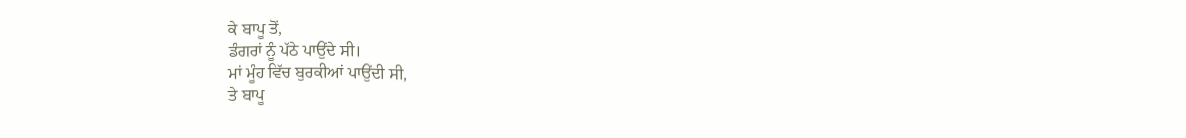ਕੇ ਬਾਪੂ ਤੋਂ,
ਡੰਗਰਾਂ ਨੂੰ ਪੱਠੇ ਪਾਉਂਦੇ ਸੀ।
ਮਾਂ ਮੂੰਹ ਵਿੱਚ ਬੁਰਕੀਆਂ ਪਾਉਂਦੀ ਸੀ,
ਤੇ ਬਾਪੂ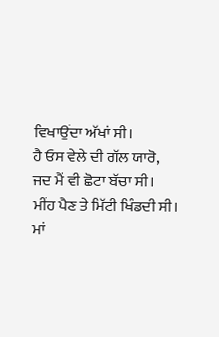ਵਿਖਾਉਂਦਾ ਅੱਖਾਂ ਸੀ।
ਹੈ ਓਸ ਵੇਲੇ ਦੀ ਗੱਲ ਯਾਰੋ,
ਜਦ ਮੈਂ ਵੀ ਛੋਟਾ ਬੱਚਾ ਸੀ।
ਮੀਂਹ ਪੈਣ ਤੇ ਮਿੱਟੀ ਖਿੰਡਦੀ ਸੀ।
ਮਾਂ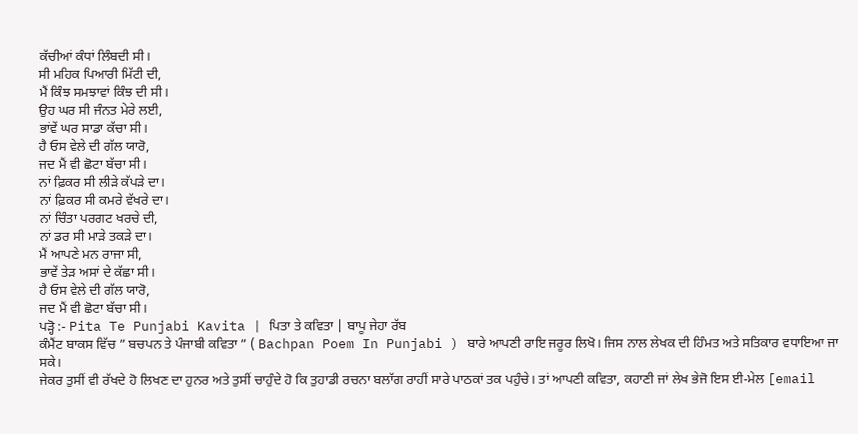ਕੱਚੀਆਂ ਕੰਧਾਂ ਲਿੰਬਦੀ ਸੀ।
ਸੀ ਮਹਿਕ ਪਿਆਰੀ ਮਿੱਟੀ ਦੀ,
ਮੈਂ ਕਿੰਝ ਸਮਝਾਵਾਂ ਕਿੰਝ ਦੀ ਸੀ।
ਉਹ ਘਰ ਸੀ ਜੰਨਤ ਮੇਰੇ ਲਈ,
ਭਾਂਵੇਂ ਘਰ ਸਾਡਾ ਕੱਚਾ ਸੀ।
ਹੈ ਓਸ ਵੇਲੇ ਦੀ ਗੱਲ ਯਾਰੋ,
ਜਦ ਮੈਂ ਵੀ ਛੋਟਾ ਬੱਚਾ ਸੀ।
ਨਾਂ ਫ਼ਿਕਰ ਸੀ ਲੀੜੇ ਕੱਪੜੇ ਦਾ।
ਨਾਂ ਫ਼ਿਕਰ ਸੀ ਕਮਰੇ ਵੱਖਰੇ ਦਾ।
ਨਾਂ ਚਿੰਤਾ ਪਰਗਟ ਖਰਚੇ ਦੀ,
ਨਾਂ ਡਰ ਸੀ ਮਾੜੇ ਤਕੜੇ ਦਾ।
ਮੈਂ ਆਪਣੇ ਮਨ ਰਾਜਾ ਸੀ,
ਭਾਵੇਂ ਤੇੜ ਅਸਾਂ ਦੇ ਕੱਛਾ ਸੀ।
ਹੈ ਓਸ ਵੇਲੇ ਦੀ ਗੱਲ ਯਾਰੋ,
ਜਦ ਮੈਂ ਵੀ ਛੋਟਾ ਬੱਚਾ ਸੀ।
ਪੜ੍ਹੋ :- Pita Te Punjabi Kavita | ਪਿਤਾ ਤੇ ਕਵਿਤਾ | ਬਾਪੂ ਜੇਹਾ ਰੱਬ
ਕੰਮੈਂਟ ਬਾਕਸ ਵਿੱਚ ” ਬਚਪਨ ਤੇ ਪੰਜਾਬੀ ਕਵਿਤਾ ” ( Bachpan Poem In Punjabi ) ਬਾਰੇ ਆਪਣੀ ਰਾਇ ਜਰੂਰ ਲਿਖੋ। ਜਿਸ ਨਾਲ ਲੇਖਕ ਦੀ ਹਿੰਮਤ ਅਤੇ ਸਤਿਕਾਰ ਵਧਾਇਆ ਜਾ ਸਕੇ।
ਜੇਕਰ ਤੁਸੀਂ ਵੀ ਰੱਖਦੇ ਹੋ ਲਿਖਣ ਦਾ ਹੁਨਰ ਅਤੇ ਤੁਸੀਂ ਚਾਹੁੰਦੇ ਹੋ ਕਿ ਤੁਹਾਡੀ ਰਚਨਾ ਬਲਾੱਗ ਰਾਹੀਂ ਸਾਰੇ ਪਾਠਕਾਂ ਤਕ ਪਹੁੰਚੇ। ਤਾਂ ਆਪਣੀ ਕਵਿਤਾ, ਕਹਾਣੀ ਜਾਂ ਲੇਖ ਭੇਜੋ ਇਸ ਈ-ਮੇਲ [email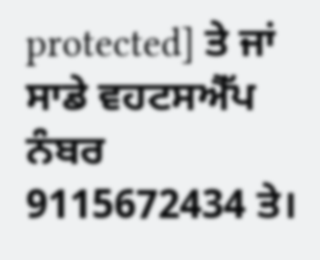protected] ਤੇ ਜਾਂ ਸਾਡੇ ਵਹਟਸਐੱਪ ਨੰਬਰ 9115672434 ਤੇ।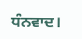ਧੰਨਵਾਦ।